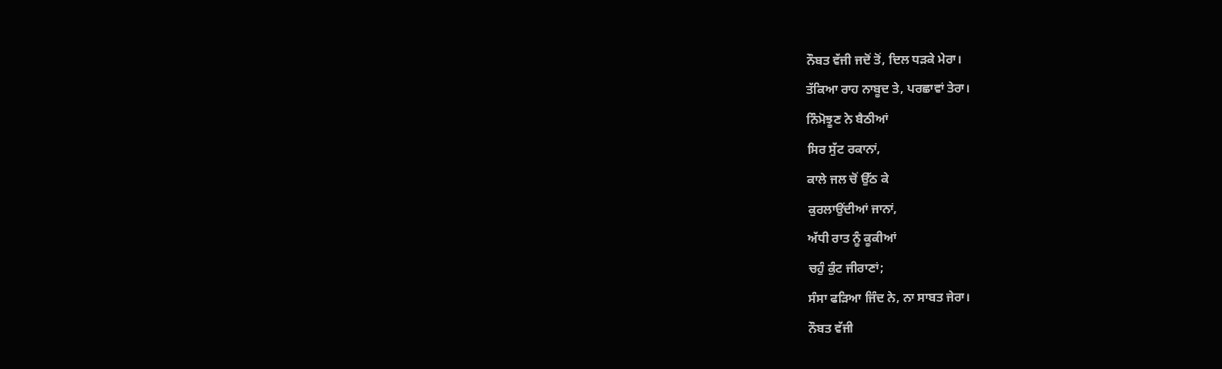ਨੌਬਤ ਵੱਜੀ ਜਦੋਂ ਤੋਂ, ਦਿਲ ਧੜਕੇ ਮੇਰਾ।
ਤੱਕਿਆ ਰਾਹ ਨਾਬੂਦ ਤੇ, ਪਰਛਾਵਾਂ ਤੇਰਾ।
ਨਿੰਮੋਝੂਣ ਨੇ ਬੈਠੀਆਂ
ਸਿਰ ਸੁੱਟ ਰਕਾਨਾਂ,
ਕਾਲੇ ਜਲ ਚੋਂ ਉੱਠ ਕੇ
ਕੁਰਲਾਉਂਦੀਆਂ ਜਾਨਾਂ,
ਅੱਧੀ ਰਾਤ ਨੂੰ ਕੂਕੀਆਂ
ਚਹੁੰ ਕੁੰਟ ਜੀਰਾਣਾਂ;
ਸੰਸਾ ਫੜਿਆ ਜਿੰਦ ਨੇ, ਨਾ ਸਾਬਤ ਜੇਰਾ।
ਨੌਬਤ ਵੱਜੀ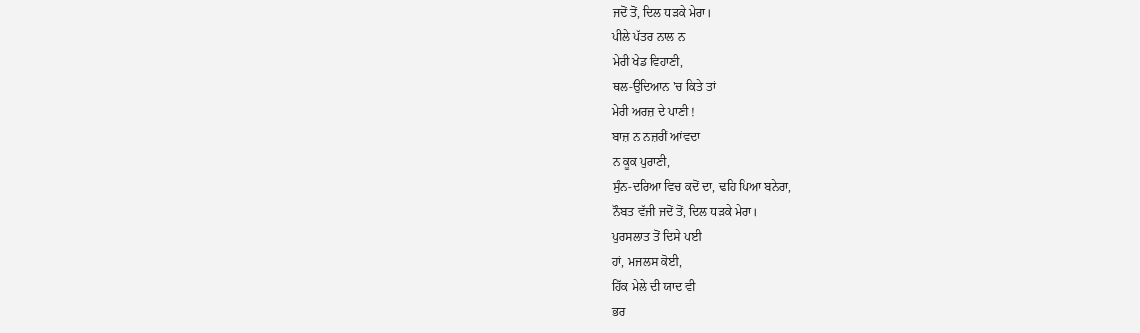ਜਦੋਂ ਤੋਂ, ਦਿਲ ਧੜਕੇ ਮੇਰਾ।
ਪੀਲੇ ਪੱਤਰ ਨਾਲ ਨ
ਮੇਰੀ ਖੇਡ ਵਿਹਾਣੀ,
ਥਲ-ਉਦਿਆਨ 'ਚ ਕਿਤੇ ਤਾਂ
ਮੇਰੀ ਅਰਜ਼ ਦੇ ਪਾਣੀ !
ਬਾਜ਼ ਨ ਨਜ਼ਰੀਂ ਆਂਵਦਾ
ਨ ਕੂਕ ਪੁਰਾਣੀ,
ਸੁੰਨ-ਦਰਿਆ ਵਿਚ ਕਦੋਂ ਦਾ, ਢਹਿ ਪਿਆ ਬਨੇਰਾ,
ਨੌਬਤ ਵੱਜੀ ਜਦੋਂ ਤੋਂ, ਦਿਲ ਧੜਕੇ ਮੇਰਾ।
ਪੁਰਸਲਾਤ ਤੋਂ ਦਿਸੇ ਪਈ
ਹਾਂ, ਮਜਲਸ ਕੋਈ,
ਹਿੱਕ ਮੇਲੇ ਦੀ ਯਾਦ ਵੀ
ਭਰ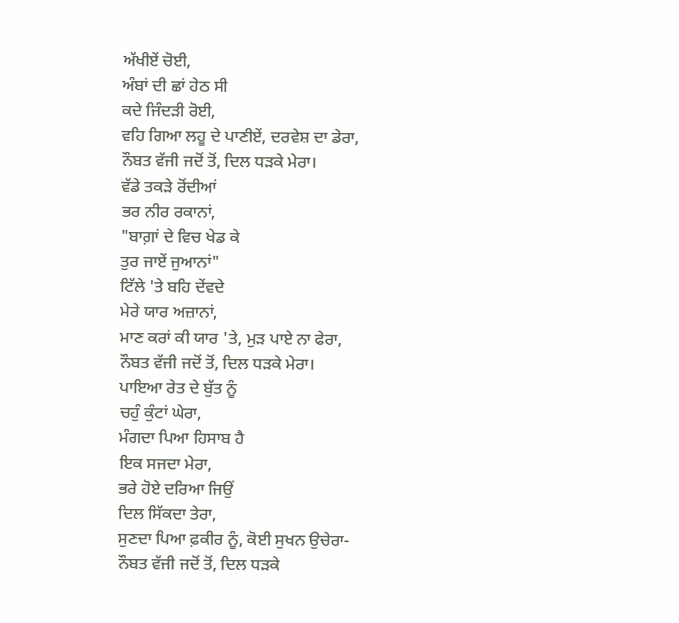ਅੱਖੀਏਂ ਚੋਈ,
ਅੰਬਾਂ ਦੀ ਛਾਂ ਹੇਠ ਸੀ
ਕਦੇ ਜਿੰਦੜੀ ਰੋਈ,
ਵਹਿ ਗਿਆ ਲਹੂ ਦੇ ਪਾਣੀਏਂ, ਦਰਵੇਸ਼ ਦਾ ਡੇਰਾ,
ਨੌਬਤ ਵੱਜੀ ਜਦੋਂ ਤੋਂ, ਦਿਲ ਧੜਕੇ ਮੇਰਾ।
ਵੱਡੇ ਤਕੜੇ ਰੋਂਦੀਆਂ
ਭਰ ਨੀਰ ਰਕਾਨਾਂ,
"ਬਾਗ਼ਾਂ ਦੇ ਵਿਚ ਖੇਡ ਕੇ
ਤੁਰ ਜਾਏਂ ਜੁਆਨਾਂ"
ਟਿੱਲੇ 'ਤੇ ਬਹਿ ਦੇਂਵਦੇ
ਮੇਰੇ ਯਾਰ ਅਜ਼ਾਨਾਂ,
ਮਾਣ ਕਰਾਂ ਕੀ ਯਾਰ 'ਤੇ, ਮੁੜ ਪਾਏ ਨਾ ਫੇਰਾ,
ਨੌਬਤ ਵੱਜੀ ਜਦੋਂ ਤੋਂ, ਦਿਲ ਧੜਕੇ ਮੇਰਾ।
ਪਾਇਆ ਰੇਤ ਦੇ ਬੁੱਤ ਨੂੰ
ਚਹੁੰ ਕੁੰਟਾਂ ਘੇਰਾ,
ਮੰਗਦਾ ਪਿਆ ਹਿਸਾਬ ਹੈ
ਇਕ ਸਜਦਾ ਮੇਰਾ,
ਭਰੇ ਹੋਏ ਦਰਿਆ ਜਿਉਂ
ਦਿਲ ਸਿੱਕਦਾ ਤੇਰਾ,
ਸੁਣਦਾ ਪਿਆ ਫ਼ਕੀਰ ਨੂੰ, ਕੋਈ ਸੁਖਨ ਉਚੇਰਾ-
ਨੌਬਤ ਵੱਜੀ ਜਦੋਂ ਤੋਂ, ਦਿਲ ਧੜਕੇ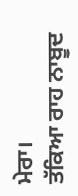ਮੇਰਾ।
ਤੱਕਿਆ ਰਾਹ ਨਾਬੂਦ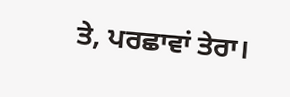ਤੇ, ਪਰਛਾਵਾਂ ਤੇਰਾ।